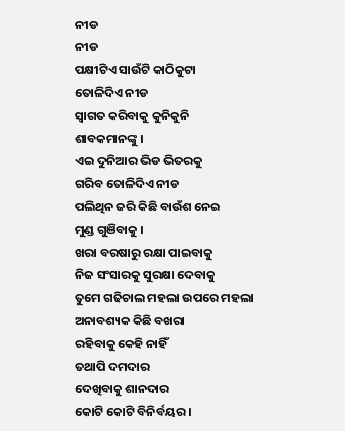ନୀଡ
ନୀଡ
ପକ୍ଷୀଟିଏ ସାଉଁଟି କାଠିକୁଟା
ତୋଳିଦିଏ ନୀଡ
ସ୍ଵାଗତ କରିବାକୁ କୁନିକୁନି
ଶାବକମାନଙ୍କୁ ।
ଏଇ ଦୁନିଆର ଭିଡ ଭିତରକୁ
ଗରିବ ତୋଳିଦିଏ ନୀଡ
ପଲିଥିନ ଜରି କିଛି ବାଉଁଶ ନେଇ
ମୁଣ୍ଡ ଗୁଞିବାକୁ ।
ଖରା ବରଷାରୁ ରକ୍ଷା ପାଇବାକୁ
ନିଜ ସଂସାରକୁ ସୁରକ୍ଷା ଦେବାକୁ
ତୁମେ ଗଢିଚାଲ ମହଲା ଉପରେ ମହଲା
ଅନାବଶ୍ୟକ କିଛି ବଖରା
ରହିବାକୁ କେହି ନାହିଁ
ତଥାପି ଦମଦାର
ଦେଖିବାକୁ ଶାନଦାର
କୋଟି କୋଟି ବିନିର୍ବୟର ।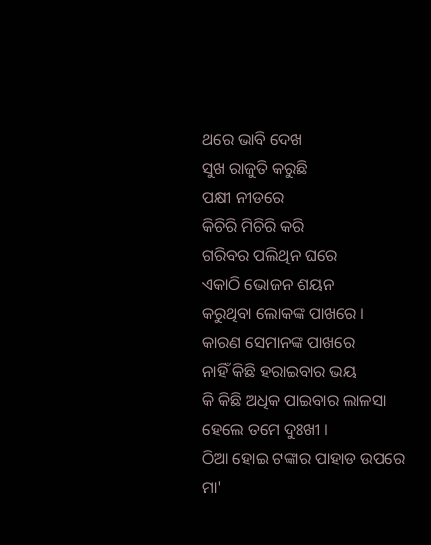ଥରେ ଭାବି ଦେଖ
ସୁଖ ରାଜୁତି କରୁଛି
ପକ୍ଷୀ ନୀଡରେ
କିଚିରି ମିଚିରି କରି
ଗରିବର ପଲିଥିନ ଘରେ
ଏକାଠି ଭୋଜନ ଶୟନ
କରୁଥିବା ଲୋକଙ୍କ ପାଖରେ ।
କାରଣ ସେମାନଙ୍କ ପାଖରେ
ନାହିଁ କିଛି ହରାଇବାର ଭୟ
କି କିଛି ଅଧିକ ପାଇବାର ଲାଳସା
ହେଲେ ତମେ ଦୁଃଖୀ ।
ଠିଆ ହୋଇ ଟଙ୍କାର ପାହାଡ ଉପରେ
ମା'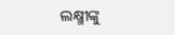ଲକ୍ଷ୍ମୀଙ୍କୁ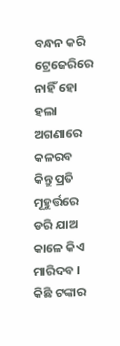ବନ୍ଧନ କରି ଟ୍ରେଜେରିରେ
ନାହିଁ ହୋ ହଲା
ଅଗଣାରେ କଳରବ
କିନ୍ତୁ ପ୍ରତି ମୂହୁର୍ତ୍ତରେ ଡରି ଯାଅ
କାଳେ କିଏ ମାରିଦବ ।
କିଛି ଟଙ୍କାର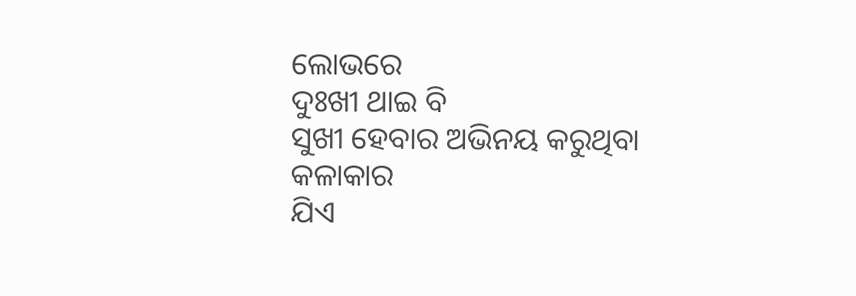ଲୋଭରେ
ଦୁଃଖୀ ଥାଇ ବି
ସୁଖୀ ହେବାର ଅଭିନୟ କରୁଥିବା
କଳାକାର
ଯିଏ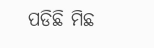ପଡିଛି ମିଛ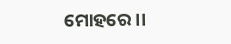ମୋହରେ ।।